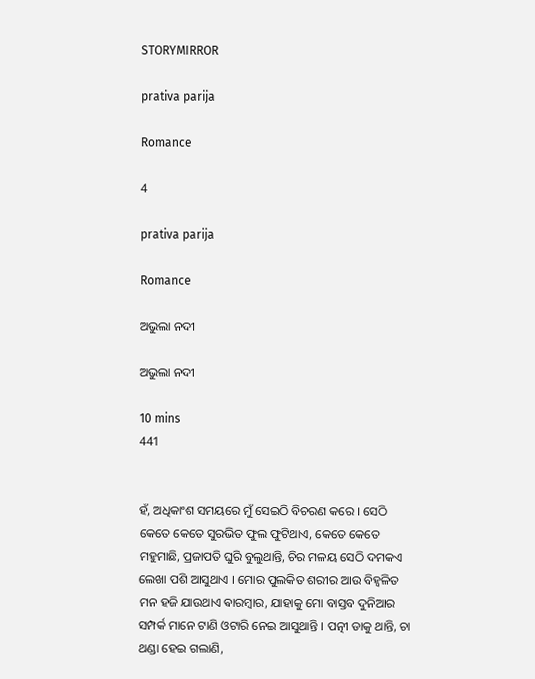STORYMIRROR

prativa parija

Romance

4

prativa parija

Romance

ଅଭୁଲା ନଦୀ

ଅଭୁଲା ନଦୀ

10 mins
441


ହଁ, ଅଧିକାଂଶ ସମୟରେ ମୁଁ ସେଇଠି ବିଚରଣ କରେ । ସେଠି କେତେ କେତେ ସୁରଭିତ ଫୁଲ ଫୁଟିଥାଏ, କେତେ କେତେ ମହୁମାଛି, ପ୍ରଜାପତି ଘୁରି ବୁଲୁଥାନ୍ତି, ଚିର ମଳୟ ସେଠି ଦମକଏ ଲେଖା ପଶି ଆସୁଥାଏ । ମୋର ପୁଲକିତ ଶରୀର ଆଉ ବିହ୍ଵଳିତ ମନ ହଜି ଯାଉଥାଏ ଵାରମ୍ବାର, ଯାହାକୁ ମୋ ବାସ୍ତବ ଦୁନିଆର ସମ୍ପର୍କ ମାନେ ଟାଣି ଓଟାରି ନେଇ ଆସୁଥାନ୍ତି । ପତ୍ନୀ ଡାକୁ ଥାନ୍ତି, ଚା ଥଣ୍ଡା ହେଇ ଗଲାଣି,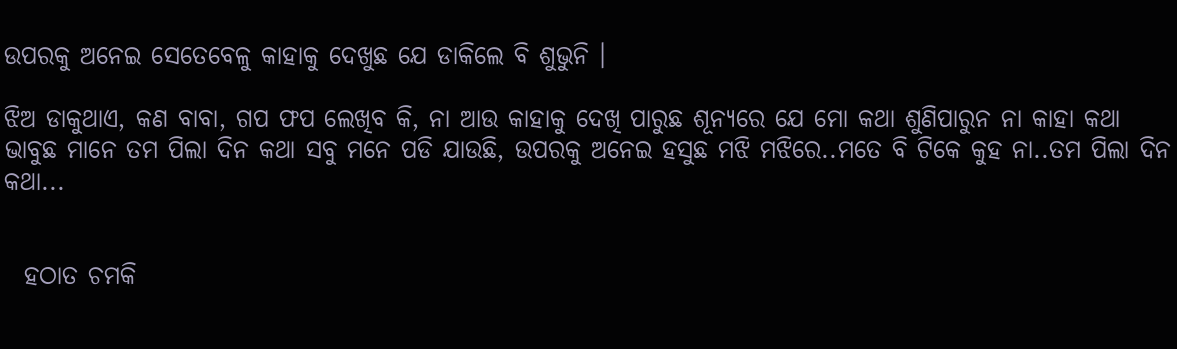ଉପରକୁ ଅନେଇ ସେତେବେଳୁ କାହାକୁ ଦେଖୁଛ ଯେ ଡାକିଲେ ବି ଶୁଭୁନି ।

ଝିଅ ଡାକୁଥାଏ, କଣ ବାବା, ଗପ ଫପ ଲେଖିବ କି, ନା ଆଉ କାହାକୁ ଦେଖି ପାରୁଛ ଶୂନ୍ୟରେ ଯେ ମୋ କଥା ଶୁଣିପାରୁନ ନା କାହା କଥା ଭାବୁଛ ମାନେ ତମ ପିଲା ଦିନ କଥା ସବୁ ମନେ ପଡି ଯାଉଛି, ଉପରକୁ ଅନେଇ ହସୁଛ ମଝି ମଝିରେ..ମତେ ବି ଟିକେ କୁହ ନା..ତମ ପିଲା ଦିନ କଥା...


  ହଠାତ ଚମକି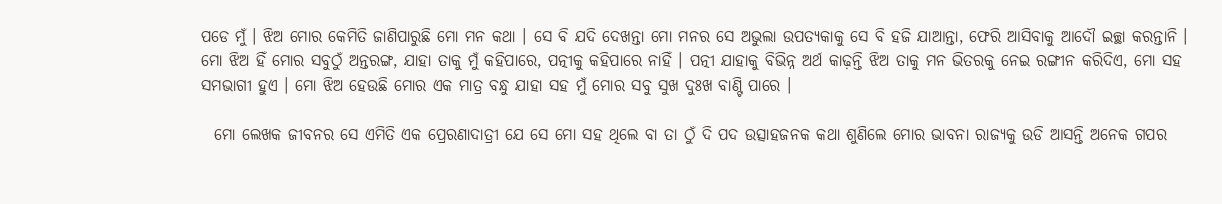ପଡେ ମୁଁ । ଝିଅ ମୋର କେମିତି ଜାଣିପାରୁଛି ମୋ ମନ କଥା । ସେ ବି ଯଦି ଦେଖନ୍ତା ମୋ ମନର ସେ ଅଭୁଲା ଉପତ୍ୟକାକୁ ସେ ବି ହଜି ଯାଆନ୍ତା, ଫେରି ଆସିବାକୁ ଆଦୌ ଇଚ୍ଛା କରନ୍ତାନି । ମୋ ଝିଅ ହିଁ ମୋର ସବୁଠୁଁ ଅନ୍ତରଙ୍ଗ, ଯାହା ତାକୁ ମୁଁ କହିପାରେ, ପତ୍ନୀକୁ କହିପାରେ ନାହିଁ । ପତ୍ନୀ ଯାହାକୁ ବିଭିନ୍ନ ଅର୍ଥ କାଢ଼ନ୍ତି ଝିଅ ତାକୁ ମନ ଭିତରକୁ ନେଇ ରଙ୍ଗୀନ କରିଦିଏ, ମୋ ସହ ସମଭାଗୀ ହୁଏ । ମୋ ଝିଅ ହେଉଛି ମୋର ଏକ ମାତ୍ର ବନ୍ଧୁ ଯାହା ସହ ମୁଁ ମୋର ସବୁ ସୁଖ ଦୁଃଖ ବାଣ୍ଟି ପାରେ ।

  ମୋ ଲେଖକ ଜୀବନର ସେ ଏମିତି ଏକ ପ୍ରେରଣାଦାତ୍ରୀ ଯେ ସେ ମୋ ସହ ଥିଲେ ବା ତା ଠୁଁ ଦି ପଦ ଉତ୍ସାହଜନକ କଥା ଶୁଣିଲେ ମୋର ଭାବନା ରାଜ୍ୟକୁ ଉଡି ଆସନ୍ତି ଅନେକ ଗପର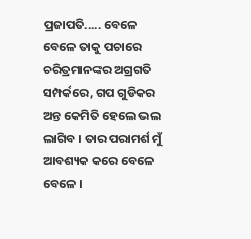ପ୍ରଜାପତି..... ବେଳେ ବେଳେ ତାକୁ ପଚାରେ ଚରିତ୍ରମାନଙ୍କର ଅଗ୍ରଗତି ସମ୍ପର୍କରେ, ଗପ ଗୁଡିକର ଅନ୍ତ କେମିତି ହେଲେ ଭଲ ଲାଗିବ । ତାର ପରାମର୍ଶ ମୁଁ ଆବଶ୍ୟକ କରେ ବେଳେ ବେଳେ ।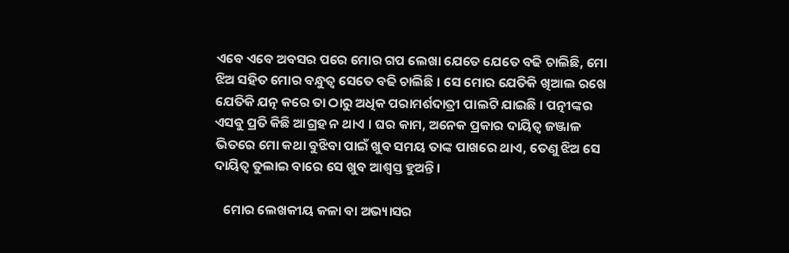ଏବେ ଏବେ ଅବସର ପରେ ମୋର ଗପ ଲେଖା ଯେତେ ଯେତେ ବଢି ଚାଲିଛି, ମୋ ଝିଅ ସହିତ ମୋର ବନ୍ଧୁତ୍ୱ ସେତେ ବଢି ଚାଲିଛି । ସେ ମୋର ଯେତିକି ଖିଆଲ ରଖେ ଯେତିକି ଯତ୍ନ କରେ ତା ଠାରୁ ଅଧିକ ପରାମର୍ଶଦାତ୍ରୀ ପାଲଟି ଯାଇଛି । ପତ୍ନୀଙ୍କର ଏସବୁ ପ୍ରତି କିଛି ଆଗ୍ରହ ନ ଥାଏ । ଘର କାମ, ଅନେକ ପ୍ରକାର ଦାୟିତ୍ୱ ଜଞ୍ଜାଳ ଭିତରେ ମୋ କଥା ବୁଝିବା ପାଇଁ ଖୁବ ସମୟ ତାଙ୍କ ପାଖରେ ଥାଏ, ତେଣୁ ଝିଅ ସେ ଦାୟିତ୍ୱ ତୁଲାଇ ବାରେ ସେ ଖୁବ ଆଶ୍ୱସ୍ତ ହୁଅନ୍ତି ।

   ମୋର ଲେଖକୀୟ କଳା ବା ଅଭ୍ୟାସର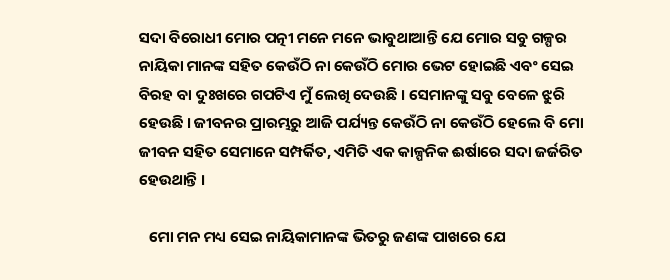ସଦା ବିରୋଧୀ ମୋର ପତ୍ନୀ ମନେ ମନେ ଭାବୁଥାଆନ୍ତି ଯେ ମୋର ସବୁ ଗଳ୍ପର ନାୟିକା ମାନଙ୍କ ସହିତ କେଉଁଠି ନା କେଉଁଠି ମୋର ଭେଟ ହୋଇଛି ଏବଂ ସେଇ ବିରହ ବା ଦୁଃଖରେ ଗପଟିଏ ମୁଁ ଲେଖି ଦେଉଛି । ସେମାନଙ୍କୁ ସବୁ ବେଳେ ଝୁରି ହେଉଛି । ଜୀବନର ପ୍ରାରମ୍ଭରୁ ଆଜି ପର୍ଯ୍ୟନ୍ତ କେଉଁଠି ନା କେଉଁଠି ହେଲେ ବି ମୋ ଜୀବନ ସହିତ ସେମାନେ ସମ୍ପର୍କିତ, ଏମିତି ଏକ କାଳ୍ପନିକ ଈର୍ଷାରେ ସଦା ଜର୍ଜରିତ ହେଉଥାନ୍ତି ।

   ମୋ ମନ ମଧ୍ୟ ସେଇ ନାୟିକାମାନଙ୍କ ଭିତରୁ ଜଣଙ୍କ ପାଖରେ ଯେ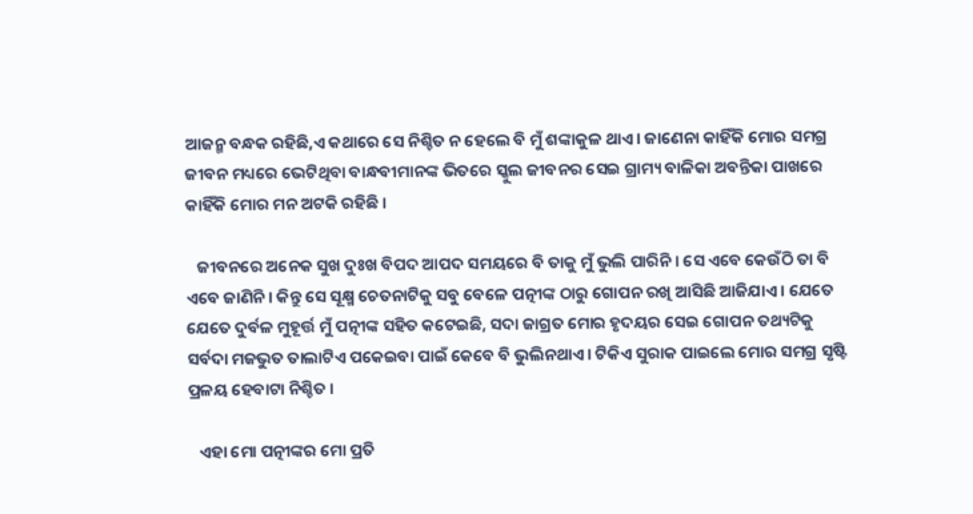ଆଜନ୍ମ ବନ୍ଧକ ରହିଛି,ଏ କଥାରେ ସେ ନିଶ୍ଚିତ ନ ହେଲେ ବି ମୁଁ ଶଙ୍କାକୁଳ ଥାଏ । ଜାଣେନା କାହିଁକି ମୋର ସମଗ୍ର ଜୀବନ ମଧ୍ୟରେ ଭେଟିଥିବା ବାନ୍ଧବୀମାନଙ୍କ ଭିତରେ ସ୍କୁଲ ଜୀବନର ସେଇ ଗ୍ରାମ୍ୟ ବାଳିକା ଅବନ୍ତିକା ପାଖରେ କାହିଁକି ମୋର ମନ ଅଟକି ରହିଛି ।

   ଜୀବନରେ ଅନେକ ସୁଖ ଦୁଃଖ ବିପଦ ଆପଦ ସମୟରେ ବି ତାକୁ ମୁଁ ଭୁଲି ପାରିନି । ସେ ଏବେ କେଉଁଠି ତା ବି ଏବେ ଜାଣିନି । କିନ୍ତୁ ସେ ସୂକ୍ଷ୍ମ ଚେତନାଟିକୁ ସବୁ ବେଳେ ପତ୍ନୀଙ୍କ ଠାରୁ ଗୋପନ ରଖି ଆସିଛି ଆଜିଯାଏ । ଯେତେ ଯେତେ ଦୁର୍ବଳ ମୁହୂର୍ତ୍ତ ମୁଁ ପତ୍ନୀଙ୍କ ସହିତ କଟେଇଛି, ସଦା ଜାଗ୍ରତ ମୋର ହୃଦୟର ସେଇ ଗୋପନ ତଥ୍ୟଟିକୁ ସର୍ବଦା ମଜଭୁତ ତାଲାଟିଏ ପକେଇବା ପାଇଁ କେବେ ବି ଭୁଲିନଥାଏ । ଟିକିଏ ସୁରାକ ପାଇଲେ ମୋର ସମଗ୍ର ସୃଷ୍ଟି ପ୍ରଳୟ ହେବାଟା ନିଶ୍ଚିତ ।

   ଏହା ମୋ ପତ୍ନୀଙ୍କର ମୋ ପ୍ରତି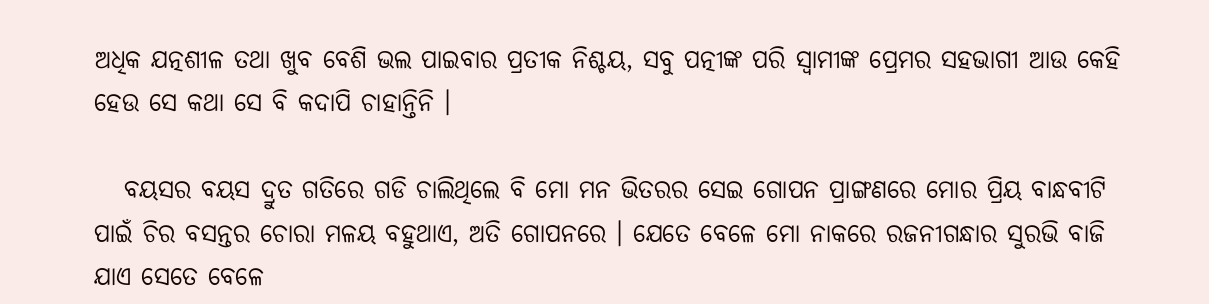ଅଧିକ ଯତ୍ନଶୀଳ ତଥା ଖୁବ ବେଶି ଭଲ ପାଇବାର ପ୍ରତୀକ ନିଶ୍ଚୟ, ସବୁ ପତ୍ନୀଙ୍କ ପରି ସ୍ୱାମୀଙ୍କ ପ୍ରେମର ସହଭାଗୀ ଆଉ କେହି ହେଉ ସେ କଥା ସେ ବି କଦାପି ଚାହାନ୍ତିନି ।

   ବୟସର ବୟସ ଦ୍ରୁତ ଗତିରେ ଗଡି ଚାଲିଥିଲେ ବି ମୋ ମନ ଭିତରର ସେଇ ଗୋପନ ପ୍ରାଙ୍ଗଣରେ ମୋର ପ୍ରିୟ ବାନ୍ଧବୀଟି ପାଇଁ ଚିର ବସନ୍ତର ଚୋରା ମଳୟ ବହୁଥାଏ, ଅତି ଗୋପନରେ । ଯେତେ ବେଳେ ମୋ ନାକରେ ରଜନୀଗନ୍ଧାର ସୁରଭି ବାଜି ଯାଏ ସେତେ ବେଳେ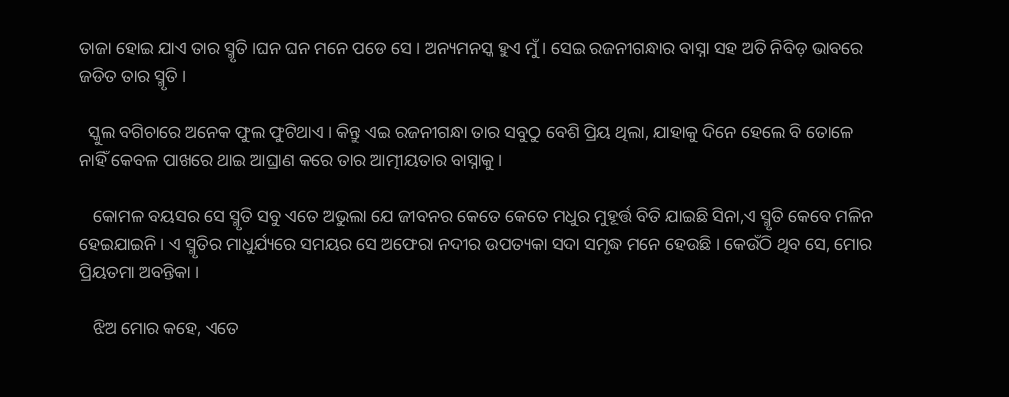ତାଜା ହୋଇ ଯାଏ ତାର ସ୍ମୃତି ।ଘନ ଘନ ମନେ ପଡେ ସେ । ଅନ୍ୟମନସ୍କ ହୁଏ ମୁଁ । ସେଇ ରଜନୀଗନ୍ଧାର ବାସ୍ନା ସହ ଅତି ନିବିଡ଼ ଭାବରେ ଜଡିତ ତାର ସ୍ମୃତି ।

  ସ୍କୁଲ ବଗିଚାରେ ଅନେକ ଫୁଲ ଫୁଟିଥାଏ । କିନ୍ତୁ ଏଇ ରଜନୀଗନ୍ଧା ତାର ସବୁଠୁ ବେଶି ପ୍ରିୟ ଥିଲା, ଯାହାକୁ ଦିନେ ହେଲେ ବି ତୋଳେ ନାହିଁ କେବଳ ପାଖରେ ଥାଇ ଆଘ୍ରାଣ କରେ ତାର ଆତ୍ମୀୟତାର ବାସ୍ନାକୁ ।

   କୋମଳ ବୟସର ସେ ସ୍ମୃତି ସବୁ ଏତେ ଅଭୁଲା ଯେ ଜୀବନର କେତେ କେତେ ମଧୁର ମୁହୂର୍ତ୍ତ ବିତି ଯାଇଛି ସିନା,ଏ ସ୍ମୃତି କେବେ ମଳିନ ହେଇଯାଇନି । ଏ ସ୍ମୃତିର ମାଧୁର୍ଯ୍ୟରେ ସମୟର ସେ ଅଫେରା ନଦୀର ଉପତ୍ୟକା ସଦା ସମୃଦ୍ଧ ମନେ ହେଉଛି । କେଉଁଠି ଥିବ ସେ, ମୋର ପ୍ରିୟତମା ଅବନ୍ତିକା ।

   ଝିଅ ମୋର କହେ, ଏତେ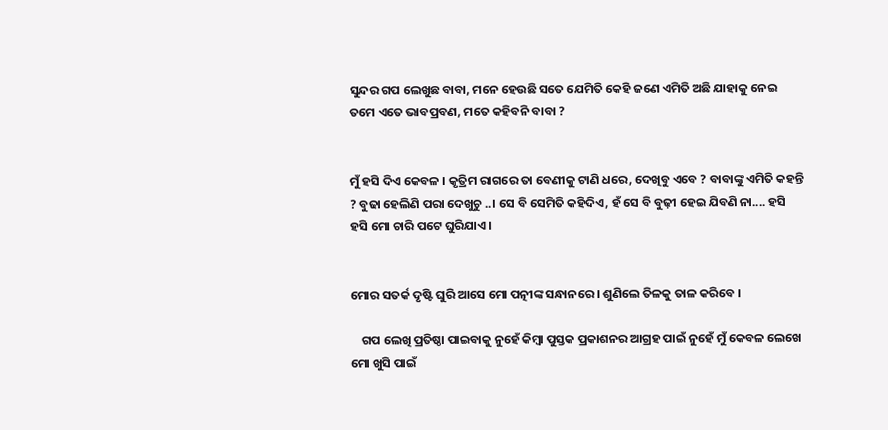ସୁନ୍ଦର ଗପ ଲେଖୁଛ ବାବା, ମନେ ହେଉଛି ସତେ ଯେମିତି କେହି ଜଣେ ଏମିତି ଅଛି ଯାହାକୁ ନେଇ ତମେ ଏତେ ଭାବପ୍ରବଣ, ମତେ କହିବନି ବାବା ?


ମୁଁ ହସି ଦିଏ କେବଳ । କୃତ୍ରିମ ରାଗରେ ତା ବେଣୀକୁ ଟାଣି ଧରେ, ଦେଖିବୁ ଏବେ ? ବାବାଙ୍କୁ ଏମିତି କହନ୍ତି ? ବୁଢା ହେଲିଣି ପରା ଦେଖୁଚୁ ..। ସେ ବି ସେମିତି କହିଦିଏ, ହଁ ସେ ବି ବୁଢ଼ୀ ହେଇ ଯିବଣି ନା.... ହସି ହସି ମୋ ଚାରି ପଟେ ଘୁରିଯାଏ ।


ମୋର ସତର୍କ ଦୃଷ୍ଟି ଘୁରି ଆସେ ମୋ ପତ୍ନୀଙ୍କ ସନ୍ଧାନରେ । ଶୁଣିଲେ ତିଳକୁ ତାଳ କରିବେ ।

    ଗପ ଲେଖି ପ୍ରତିଷ୍ଠା ପାଇବାକୁ ନୁହେଁ କିମ୍ବା ପୁସ୍ତକ ପ୍ରକାଶନର ଆଗ୍ରହ ପାଇଁ ନୁହେଁ ମୁଁ କେବଳ ଲେଖେ ମୋ ଖୁସି ପାଇଁ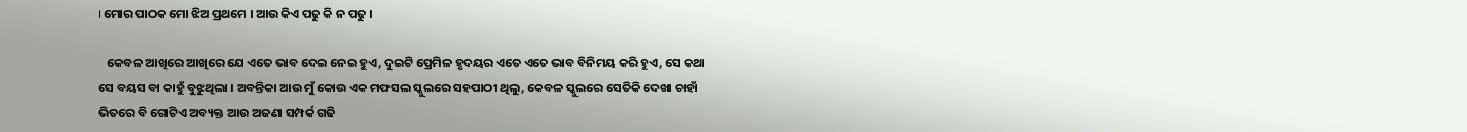। ମୋର ପାଠକ ମୋ ଝିଅ ପ୍ରଥମେ । ଆଉ କିଏ ପଢୁ କି ନ ପଢୁ ।

   କେବଳ ଆଖିରେ ଆଖିରେ ଯେ ଏତେ ଭାବ ଦେଇ ନେଇ ହୁଏ, ଦୁଇଟି ପ୍ରେମିଳ ହୃଦୟର ଏତେ ଏତେ ଭାବ ବିନିମୟ କରି ହୁଏ, ସେ କଥା ସେ ବୟସ ବା କାହୁଁ ବୁଝୁଥିଲା । ଅବନ୍ତିକା ଆଉ ମୁଁ କୋଉ ଏକ ମଫସଲ ସ୍କୁଲରେ ସହପାଠୀ ଥିଲୁ, କେବଳ ସ୍କୁଲରେ ସେତିକି ଦେଖା ଚାହାଁ ଭିତରେ ବି ଗୋଟିଏ ଅବ୍ୟକ୍ତ ଆଉ ଅଜଣା ସମ୍ପର୍କ ଗଢି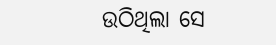ଉଠିଥିଲା ସେ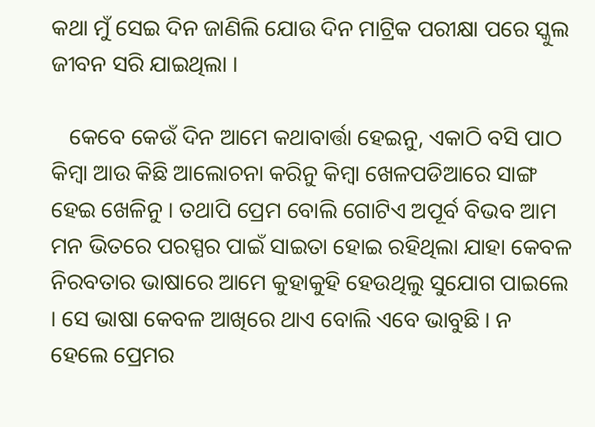କଥା ମୁଁ ସେଇ ଦିନ ଜାଣିଲି ଯୋଉ ଦିନ ମାଟ୍ରିକ ପରୀକ୍ଷା ପରେ ସ୍କୁଲ ଜୀବନ ସରି ଯାଇଥିଲା ।

   କେବେ କେଉଁ ଦିନ ଆମେ କଥାବାର୍ତ୍ତା ହେଇନୁ, ଏକାଠି ବସି ପାଠ କିମ୍ବା ଆଉ କିଛି ଆଲୋଚନା କରିନୁ କିମ୍ବା ଖେଳପଡିଆରେ ସାଙ୍ଗ ହେଇ ଖେଳିନୁ । ତଥାପି ପ୍ରେମ ବୋଲି ଗୋଟିଏ ଅପୂର୍ବ ବିଭବ ଆମ ମନ ଭିତରେ ପରସ୍ପର ପାଇଁ ସାଇତା ହୋଇ ରହିଥିଲା ଯାହା କେବଳ ନିରବତାର ଭାଷାରେ ଆମେ କୁହାକୁହି ହେଉଥିଲୁ ସୁଯୋଗ ପାଇଲେ । ସେ ଭାଷା କେବଳ ଆଖିରେ ଥାଏ ବୋଲି ଏବେ ଭାବୁଛି । ନ ହେଲେ ପ୍ରେମର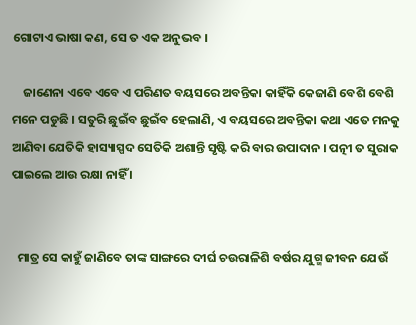ଗୋଟାଏ ଭାଷା କଣ, ସେ ତ ଏକ ଅନୁଭବ ।

    ଜାଣେନା ଏବେ ଏବେ ଏ ପରିଣତ ବୟସରେ ଅବନ୍ତିକା କାହିଁକି କେଜାଣି ବେଶି ବେଶି ମନେ ପଡୁଛି । ସତୁରି ଛୁଇଁବ ଛୁଇଁବ ହେଲାଣି, ଏ ବୟସରେ ଅବନ୍ତିକା କଥା ଏତେ ମନକୁ ଆଣିବା ଯେତିକି ହାସ୍ୟାସ୍ପଦ ସେତିକି ଅଶାନ୍ତି ସୃଷ୍ଟି କରି ବାର ଉପାଦାନ । ପତ୍ନୀ ତ ସୁରାକ ପାଇଲେ ଆଉ ରକ୍ଷା ନାହିଁ ।


  ମାତ୍ର ସେ କାହୁଁ ଜାଣିବେ ତାଙ୍କ ସାଙ୍ଗରେ ଦୀର୍ଘ ଚଉରାଳିଶି ବର୍ଷର ଯୁଗ୍ମ ଜୀବନ ଯେଉଁ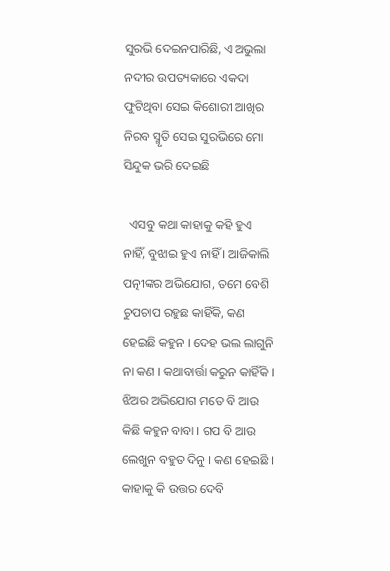ସୁରଭି ଦେଇନପାରିଛି, ଏ ଅଭୁଲା ନଦୀର ଉପତ୍ୟକାରେ ଏକଦା ଫୁଟିଥିବା ସେଇ କିଶୋରୀ ଆଖିର ନିରବ ସ୍ମୃତି ସେଇ ସୁରଭିରେ ମୋ ସିନ୍ଦୁକ ଭରି ଦେଇଛି

  ଏସବୁ କଥା କାହାକୁ କହି ହୁଏ ନାହିଁ, ବୁଝାଇ ହୁଏ ନାହିଁ । ଆଜିକାଲି ପତ୍ନୀଙ୍କର ଅଭିଯୋଗ, ତମେ ବେଶି ଚୁପଚାପ ରହୁଛ କାହିଁକି, କଣ ହେଇଛି କହୁନ । ଦେହ ଭଲ ଲାଗୁନି ନା କଣ । କଥାବାର୍ତ୍ତା କରୁନ କାହିଁକି । ଝିଅର ଅଭିଯୋଗ ମତେ ବି ଆଉ କିଛି କହୁନ ବାବା । ଗପ ବି ଆଉ ଲେଖୁନ ବହୁତ ଦିନୁ । କଣ ହେଇଛି । କାହାକୁ କି ଉତ୍ତର ଦେବି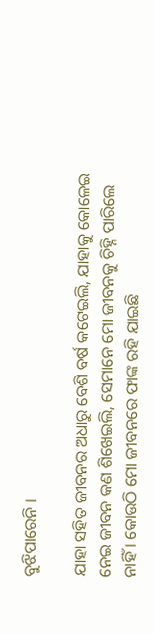ବୁଝିପାରେନି ।

ଯାହା ସହିତ ଜୀବନର ଅଧାରୁ ବେଶି ବର୍ଷ କଟେଇଲି, ଯାହାକୁ କୋଳେଇ ନେଇ ଜୀବନ କଣ ଶିଖେଇଲି, ସେମାନେ ମୋ ଜୀବନକୁ ଚିହ୍ନି ପାରିଲେ ନାହିଁ । କୋଉଠି ମୋ ଜୀବନରେ ଫାଙ୍କ ରହି ଯାଇଛି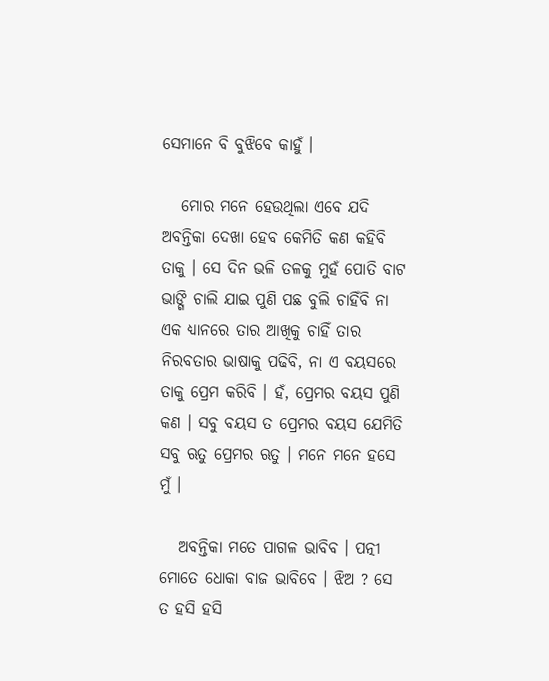ସେମାନେ ବି ବୁଝିବେ କାହୁଁ ।

   ମୋର ମନେ ହେଉଥିଲା ଏବେ ଯଦି ଅବନ୍ତିକା ଦେଖା ହେବ କେମିତି କଣ କହିବି ତାକୁ । ସେ ଦିନ ଭଳି ତଳକୁ ମୁହଁ ପୋତି ବାଟ ଭାଙ୍ଗି ଚାଲି ଯାଇ ପୁଣି ପଛ ବୁଲି ଚାହିଁବି ନା ଏକ ଧ୍ୟାନରେ ତାର ଆଖିକୁ ଚାହିଁ ତାର ନିରବତାର ଭାଷାକୁ ପଢିବି, ନା ଏ ବୟସରେ ତାକୁ ପ୍ରେମ କରିବି । ହଁ, ପ୍ରେମର ବୟସ ପୁଣି କଣ । ସବୁ ବୟସ ତ ପ୍ରେମର ବୟସ ଯେମିତି ସବୁ ଋତୁ ପ୍ରେମର ଋତୁ । ମନେ ମନେ ହସେ ମୁଁ ।

   ଅବନ୍ତିକା ମତେ ପାଗଳ ଭାବିବ । ପତ୍ନୀ ମୋତେ ଧୋକା ବାଜ ଭାବିବେ । ଝିଅ ? ସେ ତ ହସି ହସି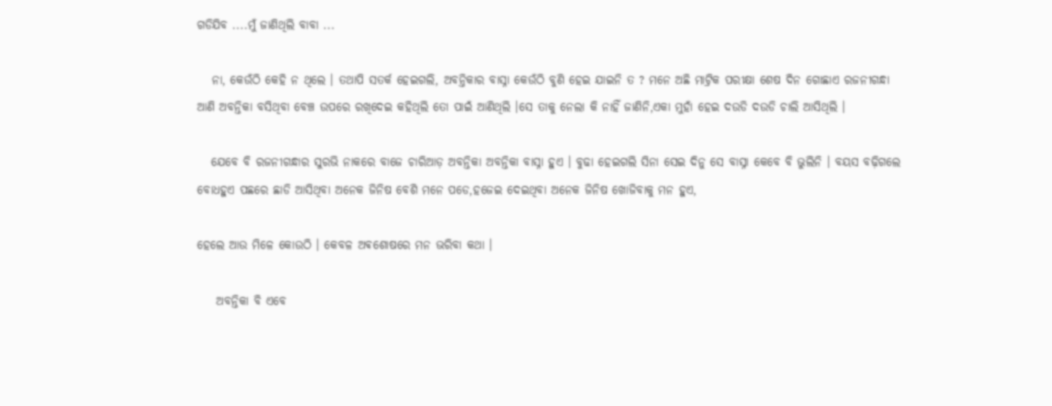ଗଡିଯିବ ....ମୁଁ ଜାଣିଥିଲି ବାବା ...

   ନା, କେଉଁଠି କେହି ନ ଥିଲେ । ତଥାପି ସତର୍କ ହେଇଗଲି, ଅବନ୍ତିକାର ବାସ୍ନା କେଉଁଠି ବୁଣି ହେଇ ଯାଇନି ତ ? ମନେ ଅଛି ମାଟ୍ରିକ ପରୀକ୍ଷା ଶେଷ ଦିନ ଗୋଛାଏ ରଜନୀଗନ୍ଧା ଆଣି ଅବନ୍ତିକା ବସିଥିବା ବେଞ୍ଚ ଉପରେ ରଖିଦେଇ କହିଥିଲି ତୋ ପାଇଁ ଆଣିଥିଲି ।ସେ ତାକୁ ନେଲା କି ନାହିଁ ଜାଣିନି,ଏକା ମୁହାଁ ହେଇ ଦଉଡି ଦଉଡି ଚାଲି ଆସିଥିଲି ।

   ଯେବେ ବି ରଜନୀଗନ୍ଧାର ସୁରଭି ନାକରେ ବାଜେ ଚାରିଆଡ଼ ଅବନ୍ତିକା ଅବନ୍ତିକା ବାସ୍ନା ହୁଏ । ବୁଢା ହେଇଗଲି ସିନା ସେଇ ଦିନୁ ସେ ବାସ୍ନା କେବେ ବି ଭୁଲିନି । ବୟସ ବଢ଼ିଗଲେ ବୋଧହୁଏ ପଛରେ ଛାଡି ଆସିଥିବା ଅନେକ ଜିନିଷ ବେଶି ମନେ ପଡେ,ହଜେଇ ଦେଇଥିବା ଅନେକ ଜିନିଷ ଖୋଜିବାକୁ ମନ ହୁଏ,

ହେଲେ ଆଉ ମିଳେ କୋଉଠି । କେବଳ ଅଵଶୋଷରେ ମନ ଭରିବା କଥା ।

    ଅବନ୍ତିକା ବି ଏବେ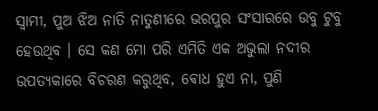ସ୍ୱାମୀ, ପୁଅ ଝିଅ ନାତି ନାତୁଣୀରେ ଭରପୁର ସଂସାରରେ ଉବୁ ଟୁବୁ ହେଉଥିବ । ସେ କଣ ମୋ ପରି ଏମିତି ଏକ ଅଭୁଲା ନଦୀର ଉପତ୍ୟକାରେ ବିଚରଣ କରୁଥିବ, ଵୋଧ ହୁଏ ନା, ପୁଣି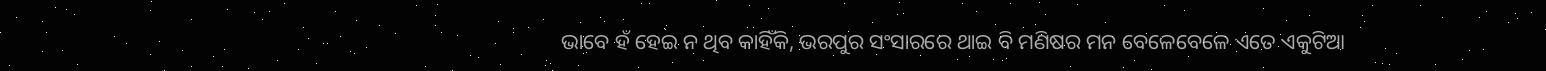ଭାବେ ହଁ ହେଇ ନ ଥିବ କାହିଁକି, ଭରପୁର ସଂସାରରେ ଥାଇ ବି ମଣିଷର ମନ ବେଳେବେଳେ ଏତେ ଏକୁଟିଆ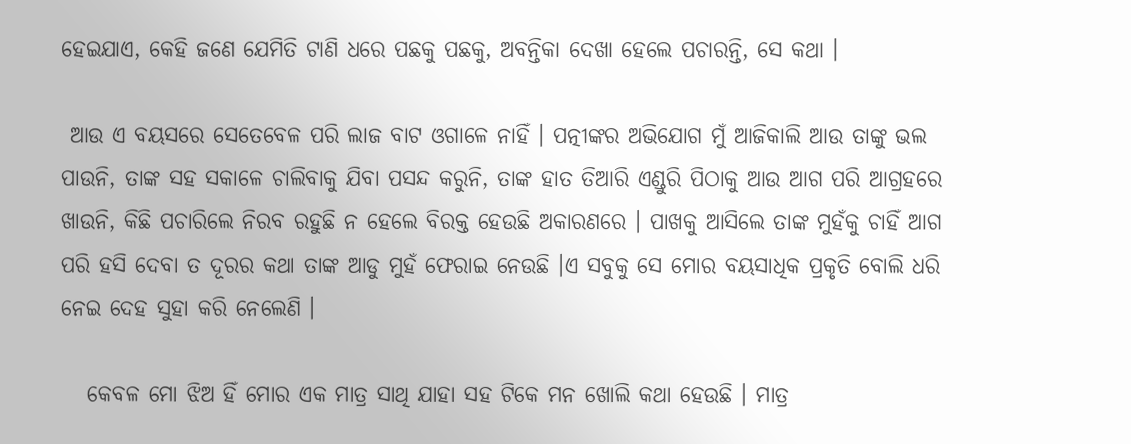ହେଇଯାଏ, କେହି ଜଣେ ଯେମିତି ଟାଣି ଧରେ ପଛକୁ ପଛକୁ, ଅବନ୍ତିକା ଦେଖା ହେଲେ ପଚାରନ୍ତି, ସେ କଥା ।

 ଆଉ ଏ ବୟସରେ ସେତେବେଳ ପରି ଲାଜ ବାଟ ଓଗାଳେ ନାହିଁ । ପତ୍ନୀଙ୍କର ଅଭିଯୋଗ ମୁଁ ଆଜିକାଲି ଆଉ ତାଙ୍କୁ ଭଲ ପାଉନି, ତାଙ୍କ ସହ ସକାଳେ ଚାଲିବାକୁ ଯିବା ପସନ୍ଦ କରୁନି, ତାଙ୍କ ହାତ ତିଆରି ଏଣ୍ଡୁରି ପିଠାକୁ ଆଉ ଆଗ ପରି ଆଗ୍ରହରେ ଖାଉନି, କିଛି ପଚାରିଲେ ନିରବ ରହୁଛି ନ ହେଲେ ବିରକ୍ତ ହେଉଛି ଅକାରଣରେ । ପାଖକୁ ଆସିଲେ ତାଙ୍କ ମୁହଁକୁ ଚାହିଁ ଆଗ ପରି ହସି ଦେବା ତ ଦୂରର କଥା ତାଙ୍କ ଆଡୁ ମୁହଁ ଫେରାଇ ନେଉଛି ।ଏ ସବୁକୁ ସେ ମୋର ବୟସାଧିକ ପ୍ରକୃତି ବୋଲି ଧରି ନେଇ ଦେହ ସୁହା କରି ନେଲେଣି ।

   କେବଳ ମୋ ଝିଅ ହିଁ ମୋର ଏକ ମାତ୍ର ସାଥି ଯାହା ସହ ଟିକେ ମନ ଖୋଲି କଥା ହେଉଛି । ମାତ୍ର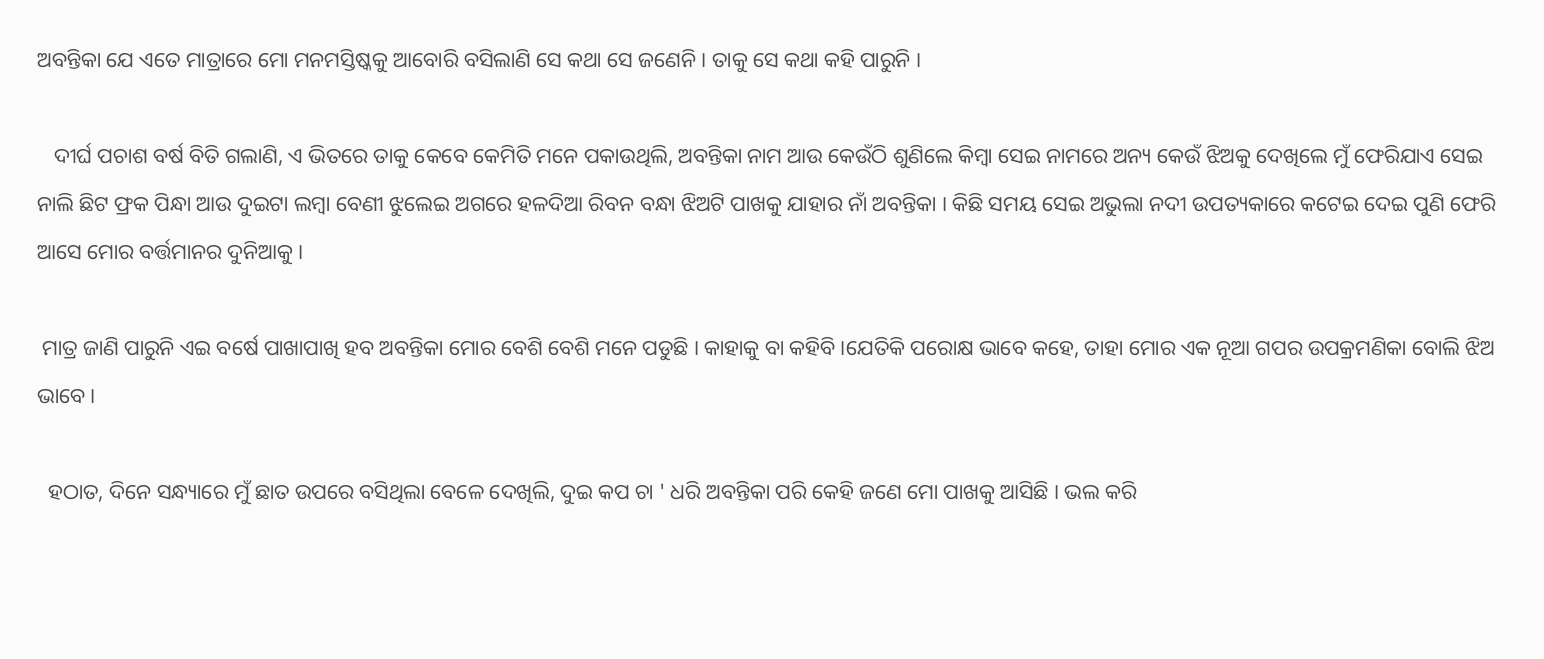ଅବନ୍ତିକା ଯେ ଏତେ ମାତ୍ରାରେ ମୋ ମନମସ୍ତିଷ୍କକୁ ଆବୋରି ବସିଲାଣି ସେ କଥା ସେ ଜଣେନି । ତାକୁ ସେ କଥା କହି ପାରୁନି ।

   ଦୀର୍ଘ ପଚାଶ ବର୍ଷ ବିତି ଗଲାଣି, ଏ ଭିତରେ ତାକୁ କେବେ କେମିତି ମନେ ପକାଉଥିଲି, ଅବନ୍ତିକା ନାମ ଆଉ କେଉଁଠି ଶୁଣିଲେ କିମ୍ବା ସେଇ ନାମରେ ଅନ୍ୟ କେଉଁ ଝିଅକୁ ଦେଖିଲେ ମୁଁ ଫେରିଯାଏ ସେଇ ନାଲି ଛିଟ ଫ୍ରକ ପିନ୍ଧା ଆଉ ଦୁଇଟା ଲମ୍ବା ବେଣୀ ଝୁଲେଇ ଅଗରେ ହଳଦିଆ ରିବନ ବନ୍ଧା ଝିଅଟି ପାଖକୁ ଯାହାର ନାଁ ଅବନ୍ତିକା । କିଛି ସମୟ ସେଇ ଅଭୁଲା ନଦୀ ଉପତ୍ୟକାରେ କଟେଇ ଦେଇ ପୁଣି ଫେରି ଆସେ ମୋର ବର୍ତ୍ତମାନର ଦୁନିଆକୁ ।

 ମାତ୍ର ଜାଣି ପାରୁନି ଏଇ ବର୍ଷେ ପାଖାପାଖି ହବ ଅବନ୍ତିକା ମୋର ବେଶି ବେଶି ମନେ ପଡୁଛି । କାହାକୁ ବା କହିବି ।ଯେତିକି ପରୋକ୍ଷ ଭାବେ କହେ, ତାହା ମୋର ଏକ ନୂଆ ଗପର ଉପକ୍ରମଣିକା ବୋଲି ଝିଅ ଭାବେ ।

  ହଠାତ, ଦିନେ ସନ୍ଧ୍ୟାରେ ମୁଁ ଛାତ ଉପରେ ବସିଥିଲା ବେଳେ ଦେଖିଲି, ଦୁଇ କପ ଚା ' ଧରି ଅବନ୍ତିକା ପରି କେହି ଜଣେ ମୋ ପାଖକୁ ଆସିଛି । ଭଲ କରି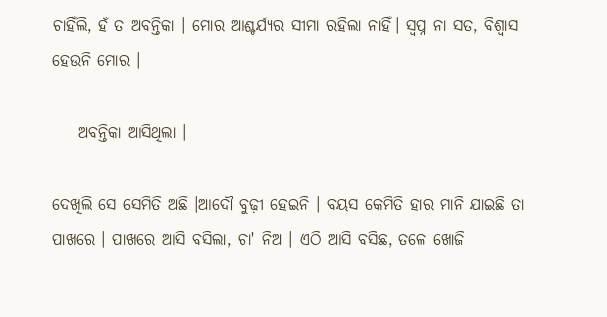ଚାହିଁଲି, ହଁ ତ ଅବନ୍ତିକା । ମୋର ଆଶ୍ଚର୍ଯ୍ୟର ସୀମା ରହିଲା ନାହିଁ। ସ୍ୱପ୍ନ ନା ସତ, ବିଶ୍ୱାସ ହେଉନି ମୋର ।

    ଅବନ୍ତିକା ଆସିଥିଲା ।

ଦେଖିଲି ସେ ସେମିତି ଅଛି ।ଆଦୌ ବୁଢ଼ୀ ହେଇନି । ବୟସ କେମିତି ହାର ମାନି ଯାଇଛି ତା ପାଖରେ । ପାଖରେ ଆସି ବସିଲା, ଚା' ନିଅ । ଏଠି ଆସି ବସିଛ, ତଳେ ଖୋଜି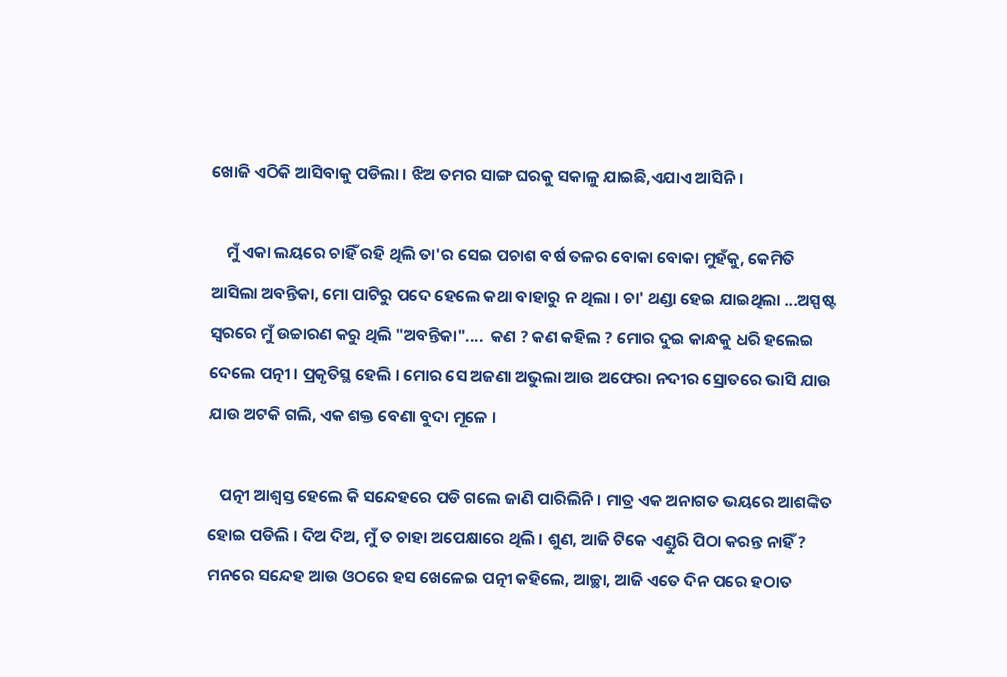ଖୋଜି ଏଠିକି ଆସିବାକୁ ପଡିଲା । ଝିଅ ତମର ସାଙ୍ଗ ଘରକୁ ସକାଳୁ ଯାଇଛି,ଏଯାଏ ଆସିନି ।

    ମୁଁ ଏକା ଲୟରେ ଚାହିଁ ରହି ଥିଲି ତା'ର ସେଇ ପଚାଶ ବର୍ଷ ତଳର ବୋକା ବୋକା ମୁହଁକୁ, କେମିତି ଆସିଲା ଅବନ୍ତିକା, ମୋ ପାଟିରୁ ପଦେ ହେଲେ କଥା ବାହାରୁ ନ ଥିଲା । ଚା' ଥଣ୍ଡା ହେଇ ଯାଇଥିଲା ...ଅସ୍ପଷ୍ଟ ସ୍ୱରରେ ମୁଁ ଉଚ୍ଚାରଣ କରୁ ଥିଲି "ଅବନ୍ତିକା"....  କଣ ? କଣ କହିଲ ? ମୋର ଦୁଇ କାନ୍ଧକୁ ଧରି ହଲେଇ ଦେଲେ ପତ୍ନୀ । ପ୍ରକୃତିସ୍ଥ ହେଲି । ମୋର ସେ ଅଜଣା ଅଭୁଲା ଆଉ ଅଫେରା ନଦୀର ସ୍ରୋତରେ ଭାସି ଯାଉ ଯାଉ ଅଟକି ଗଲି, ଏକ ଶକ୍ତ ବେଣା ବୁଦା ମୂଳେ ।

   ପତ୍ନୀ ଆଶ୍ୱସ୍ତ ହେଲେ କି ସନ୍ଦେହରେ ପଡି ଗଲେ ଜାଣି ପାରିଲିନି । ମାତ୍ର ଏକ ଅନାଗତ ଭୟରେ ଆଶଙ୍କିତ ହୋଇ ପଡିଲି । ଦିଅ ଦିଅ, ମୁଁ ତ ଚାହା ଅପେକ୍ଷାରେ ଥିଲି । ଶୁଣ, ଆଜି ଟିକେ ଏଣ୍ଡୁରି ପିଠା କରନ୍ତ ନାହିଁ ? ମନରେ ସନ୍ଦେହ ଆଉ ଓଠରେ ହସ ଖେଳେଇ ପତ୍ନୀ କହିଲେ, ଆଚ୍ଛା, ଆଜି ଏତେ ଦିନ ପରେ ହଠାତ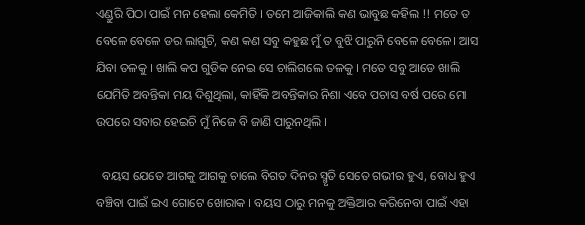ଏଣ୍ଡୁରି ପିଠା ପାଇଁ ମନ ହେଲା କେମିତି । ତମେ ଆଜିକାଲି କଣ ଭାବୁଛ କହିଲ !! ମତେ ତ ବେଳେ ବେଳେ ଡର ଲାଗୁଚି, କଣ କଣ ସବୁ କହୁଛ ମୁଁ ତ ବୁଝି ପାରୁନି ବେଳେ ବେଳେ। ଆସ ଯିବା ତଳକୁ । ଖାଲି କପ ଗୁଡିକ ନେଇ ସେ ଚାଲିଗଲେ ତଳକୁ । ମତେ ସବୁ ଆଡେ ଖାଲି ଯେମିତି ଅବନ୍ତିକା ମୟ ଦିଶୁଥିଲା, କାହିଁକି ଅବନ୍ତିକାର ନିଶା ଏବେ ପଚାସ ବର୍ଷ ପରେ ମୋ ଉପରେ ସବାର ହେଇଚି ମୁଁ ନିଜେ ବି ଜାଣି ପାରୁନଥିଲି ।

  ବୟସ ଯେତେ ଆଗକୁ ଆଗକୁ ଚାଲେ ବିଗତ ଦିନର ସ୍ମୃତି ସେତେ ଗଭୀର ହୁଏ, ବୋଧ ହୁଏ ବଞ୍ଚିବା ପାଇଁ ଇଏ ଗୋଟେ ଖୋରାକ । ବୟସ ଠାରୁ ମନକୁ ଅକ୍ତିଆର କରିନେବା ପାଇଁ ଏହା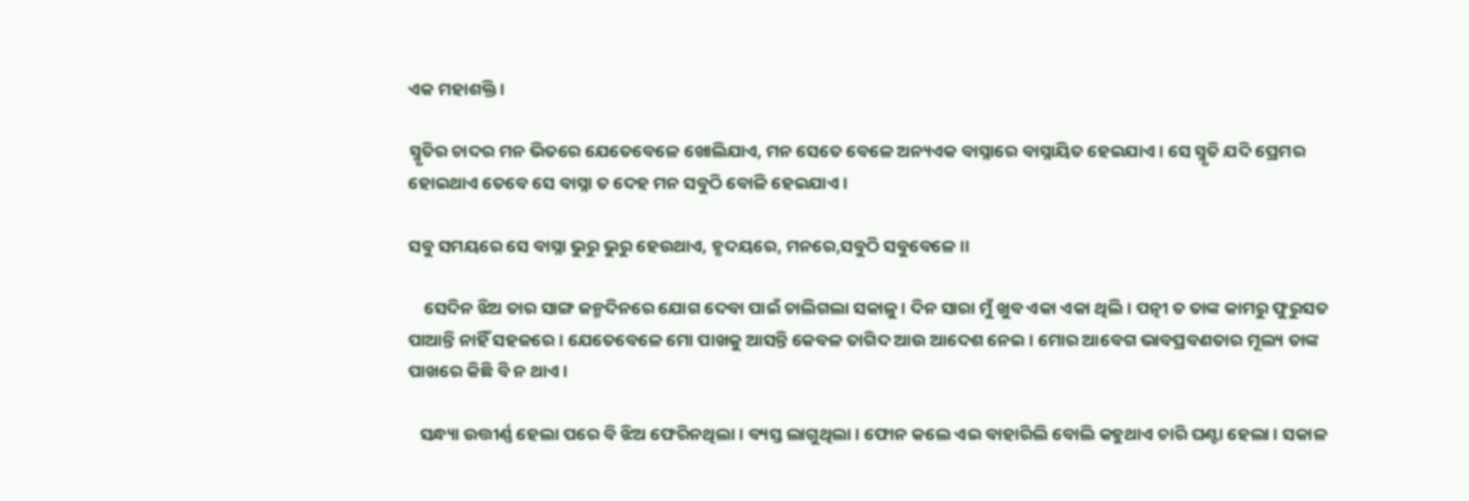ଏକ ମହାଶକ୍ତି ।

ସ୍ମୃତିର ଚାଦର ମନ ଭିତରେ ଯେତେବେଳେ ଖୋଲିଯାଏ, ମନ ସେତେ ବେଳେ ଅନ୍ୟଏକ ବାସ୍ନାରେ ବାସ୍ନାୟିତ ହେଇଯାଏ । ସେ ସ୍ମୃତି ଯଦି ପ୍ରେମର ହୋଇଥାଏ ତେବେ ସେ ବାସ୍ନା ତ ଦେହ ମନ ସବୁଠି ବୋଳି ହେଇଯାଏ ।

ସବୁ ସମୟରେ ସେ ବାସ୍ନା ଭୁରୁ ଭୁରୁ ହେଉଥାଏ, ହୃଦୟରେ, ମନରେ,ସବୁଠି ସବୁବେଳେ ।।

    ସେଦିନ ଝିଅ ତାର ସାଙ୍ଗ ଜନ୍ମଦିନରେ ଯୋଗ ଦେବା ପାଇଁ ଚାଲିଗଲା ସକାଳୁ । ଦିନ ସାରା ମୁଁ ଖୁବ ଏକା ଏକା ଥିଲି । ପତ୍ନୀ ତ ତାଙ୍କ କାମରୁ ଫୁରୁସତ ପାଆନ୍ତି ନାହିଁ ସହଜରେ । ଯେତେବେଳେ ମୋ ପାଖକୁ ଆସନ୍ତି କେବଳ ତାଗିଦ ଆଉ ଆଦେଶ ନେଇ । ମୋର ଆବେଗ ଭାବପ୍ରବଣତାର ମୂଲ୍ୟ ତାଙ୍କ ପାଖରେ କିଛି ବି ନ ଥାଏ ।

   ସନ୍ଧ୍ୟା ଉତ୍ତୀର୍ଣ୍ଣ ହେଲା ପରେ ବି ଝିଅ ଫେରିନଥିଲା । ବ୍ୟସ୍ତ ଲାଗୁଥିଲା । ଫୋନ କଲେ ଏଇ ବାହାରିଲି ବୋଲି କହୁଥାଏ ଚାରି ଘଣ୍ଟା ହେଲା । ସକାଳ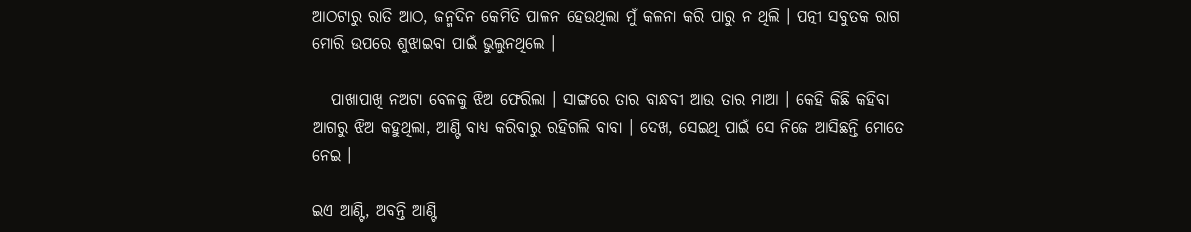ଆଠଟାରୁ ରାତି ଆଠ, ଜନ୍ମଦିନ କେମିତି ପାଳନ ହେଉଥିଲା ମୁଁ କଳନା କରି ପାରୁ ନ ଥିଲି । ପତ୍ନୀ ସବୁତକ ରାଗ ମୋରି ଉପରେ ଶୁଝାଇବା ପାଇଁ ଭୁଲୁନଥିଲେ ।

   ପାଖାପାଖି ନଅଟା ବେଳକୁ ଝିଅ ଫେରିଲା । ସାଙ୍ଗରେ ତାର ବାନ୍ଧବୀ ଆଉ ତାର ମାଆ । କେହି କିଛି କହିବା ଆଗରୁ ଝିଅ କହୁଥିଲା, ଆଣ୍ଟି ବାଧ୍ୟ କରିବାରୁ ରହିଗଲି ବାବା । ଦେଖ, ସେଇଥି ପାଇଁ ସେ ନିଜେ ଆସିଛନ୍ତି ମୋତେ ନେଇ ।

ଇଏ ଆଣ୍ଟି, ଅବନ୍ତି ଆଣ୍ଟି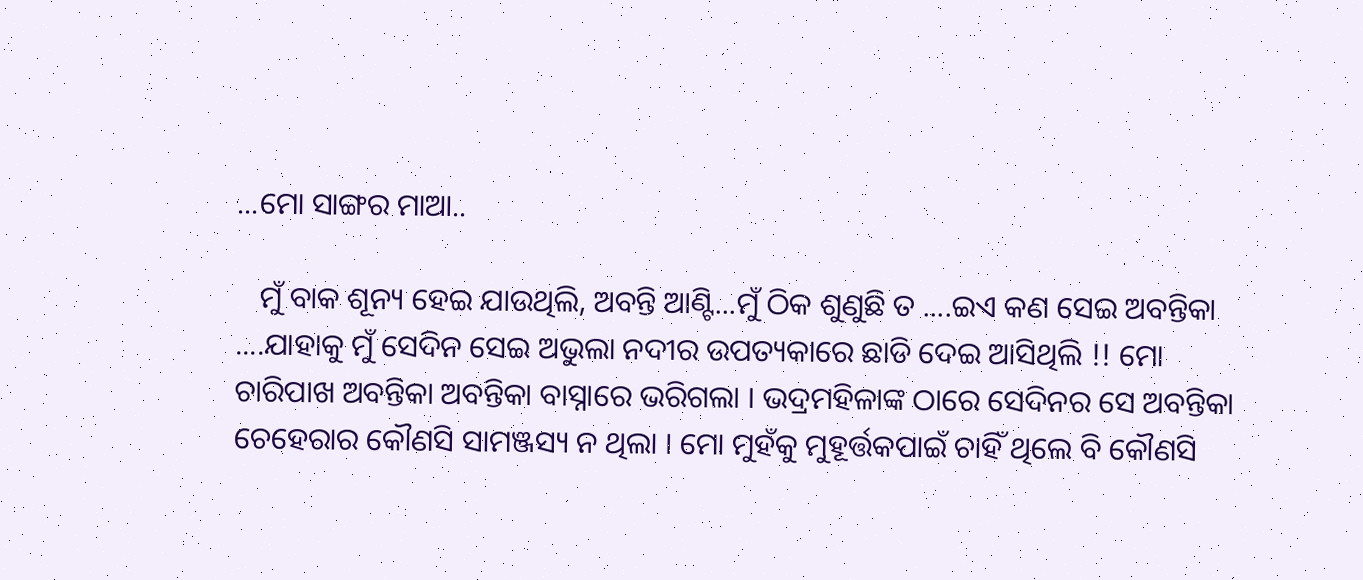...ମୋ ସାଙ୍ଗର ମାଆ..

   ମୁଁ ବାକ ଶୂନ୍ୟ ହେଇ ଯାଉଥିଲି, ଅବନ୍ତି ଆଣ୍ଟି...ମୁଁ ଠିକ ଶୁଣୁଛି ତ ....ଇଏ କଣ ସେଇ ଅବନ୍ତିକା ....ଯାହାକୁ ମୁଁ ସେଦିନ ସେଇ ଅଭୁଲା ନଦୀର ଉପତ୍ୟକାରେ ଛାଡି ଦେଇ ଆସିଥିଲି !! ମୋ ଚାରିପାଖ ଅବନ୍ତିକା ଅବନ୍ତିକା ବାସ୍ନାରେ ଭରିଗଲା । ଭଦ୍ରମହିଳାଙ୍କ ଠାରେ ସେଦିନର ସେ ଅବନ୍ତିକା ଚେହେରାର କୌଣସି ସାମଞ୍ଜସ୍ୟ ନ ଥିଲା । ମୋ ମୁହଁକୁ ମୁହୂର୍ତ୍ତକପାଇଁ ଚାହିଁ ଥିଲେ ବି କୌଣସି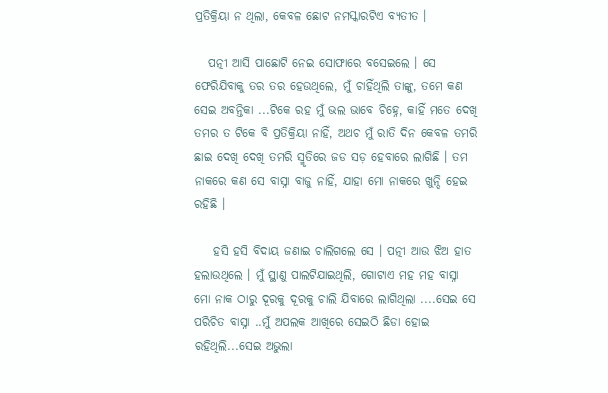ପ୍ରତିକ୍ରିୟା ନ ଥିଲା, କେବଳ ଛୋଟ ନମସ୍କାରଟିଏ ବ୍ୟତୀତ ।

   ପତ୍ନୀ ଆସି ପାଛୋଟି ନେଇ ସୋଫାରେ ବସେଇଲେ । ସେ ଫେରିଯିବାକୁ ତର ତର ହେଉଥିଲେ, ମୁଁ ଚାହିଁଥିଲି ତାଙ୍କୁ, ତମେ କଣ ସେଇ ଅବନ୍ତିକା ...ଟିକେ ରହ ମୁଁ ଭଲ ଭାବେ ଚିହ୍ନେ, କାହିଁ ମତେ ଦେଖି ତମର ତ ଟିକେ ବି ପ୍ରତିକ୍ରିୟା ନାହିଁ, ଅଥଚ ମୁଁ ରାତି ଦିନ କେବଳ ତମରି ଛାଇ ଦେଖି ଦେଖି ତମରି ସ୍ମୃତିରେ ଜଡ ସଡ଼ ହେବାରେ ଲାଗିଛି । ତମ ନାକରେ କଣ ସେ ବାସ୍ନା ବାଜୁ ନାହିଁ, ଯାହା ମୋ ନାକରେ ଖୁନ୍ଦି ହେଇ ରହିଛି ।

    ହସି ହସି ବିଦାୟ ଜଣାଇ ଚାଲିଗଲେ ସେ । ପତ୍ନୀ ଆଉ ଝିଅ ହାତ ହଲାଉଥିଲେ । ମୁଁ ସ୍ଥାଣୁ ପାଲଟିଯାଇଥିଲି, ଗୋଟାଏ ମହ ମହ ବାସ୍ନା ମୋ ନାକ ଠାରୁ ଦୂରକୁ ଦୂରକୁ ଚାଲି ଯିବାରେ ଲାଗିଥିଲା ....ସେଇ ସେ ପରିଚିତ ବାସ୍ନା ..ମୁଁ ଅପଲକ ଆଖିରେ ସେଇଠି ଛିଡା ହୋଇ ରହିଥିଲି...ସେଇ ଅଭୁଲା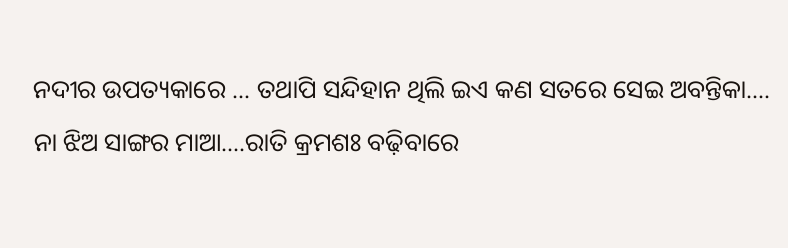ନଦୀର ଉପତ୍ୟକାରେ ... ତଥାପି ସନ୍ଦିହାନ ଥିଲି ଇଏ କଣ ସତରେ ସେଇ ଅବନ୍ତିକା.... ନା ଝିଅ ସାଙ୍ଗର ମାଆ....ରାତି କ୍ରମଶଃ ବଢ଼ିବାରେ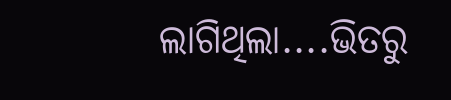ଲାଗିଥିଲା....ଭିତରୁ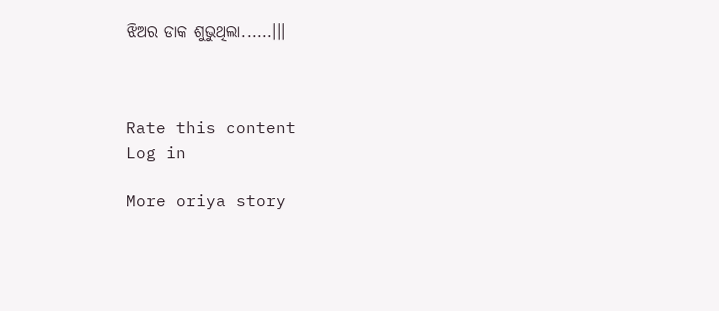ଝିଅର ଡାକ ଶୁଭୁଥିଲା......।।।



Rate this content
Log in

More oriya story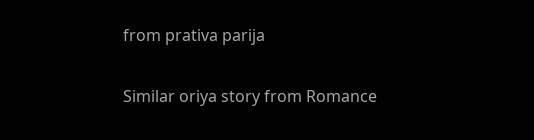from prativa parija

Similar oriya story from Romance